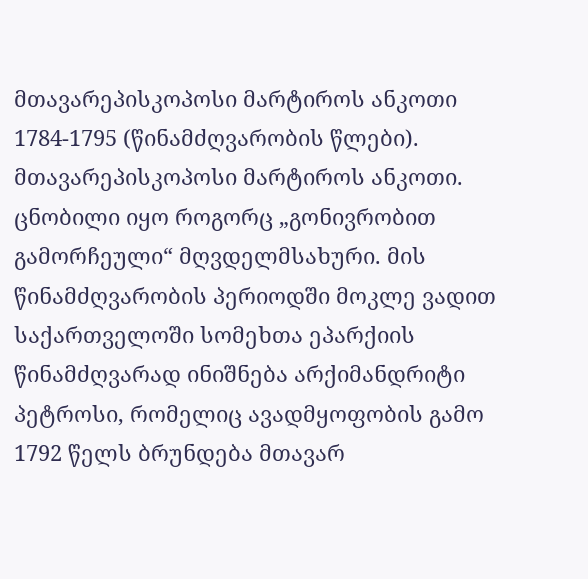მთავარეპისკოპოსი მარტიროს ანკოთი
1784-1795 (წინამძღვარობის წლები). მთავარეპისკოპოსი მარტიროს ანკოთი. ცნობილი იყო როგორც „გონივრობით გამორჩეული“ მღვდელმსახური. მის წინამძღვარობის პერიოდში მოკლე ვადით საქართველოში სომეხთა ეპარქიის წინამძღვარად ინიშნება არქიმანდრიტი პეტროსი, რომელიც ავადმყოფობის გამო 1792 წელს ბრუნდება მთავარ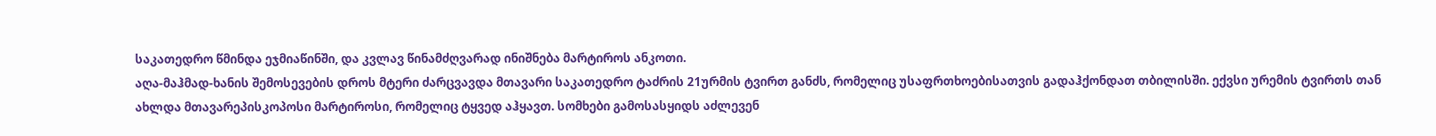საკათედრო წმინდა ეჯმიაწინში, და კვლავ წინამძღვარად ინიშნება მარტიროს ანკოთი.
აღა-მაჰმად-ხანის შემოსევების დროს მტერი ძარცვავდა მთავარი საკათედრო ტაძრის 21ურმის ტვირთ განძს, რომელიც უსაფრთხოებისათვის გადაჰქონდათ თბილისში. ექვსი ურემის ტვირთს თან ახლდა მთავარეპისკოპოსი მარტიროსი, რომელიც ტყვედ აჰყავთ. სომხები გამოსასყიდს აძლევენ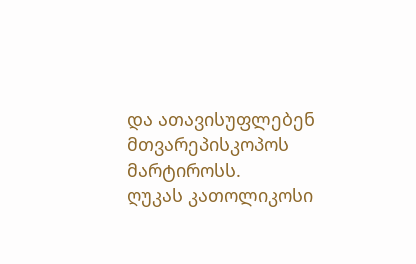და ათავისუფლებენ მთვარეპისკოპოს მარტიროსს.
ღუკას კათოლიკოსი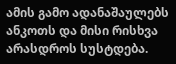ამის გამო ადანაშაულებს ანკოთს და მისი რისხვა არასდროს სუსტდება.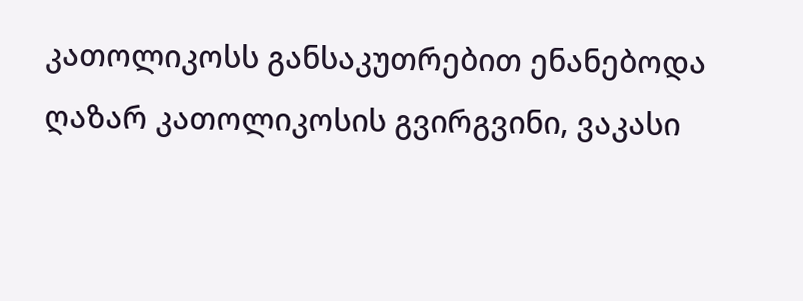კათოლიკოსს განსაკუთრებით ენანებოდა ღაზარ კათოლიკოსის გვირგვინი, ვაკასი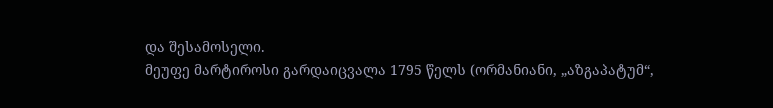და შესამოსელი.
მეუფე მარტიროსი გარდაიცვალა 1795 წელს (ორმანიანი, „აზგაპატუმ“,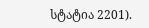სტატია 2201).